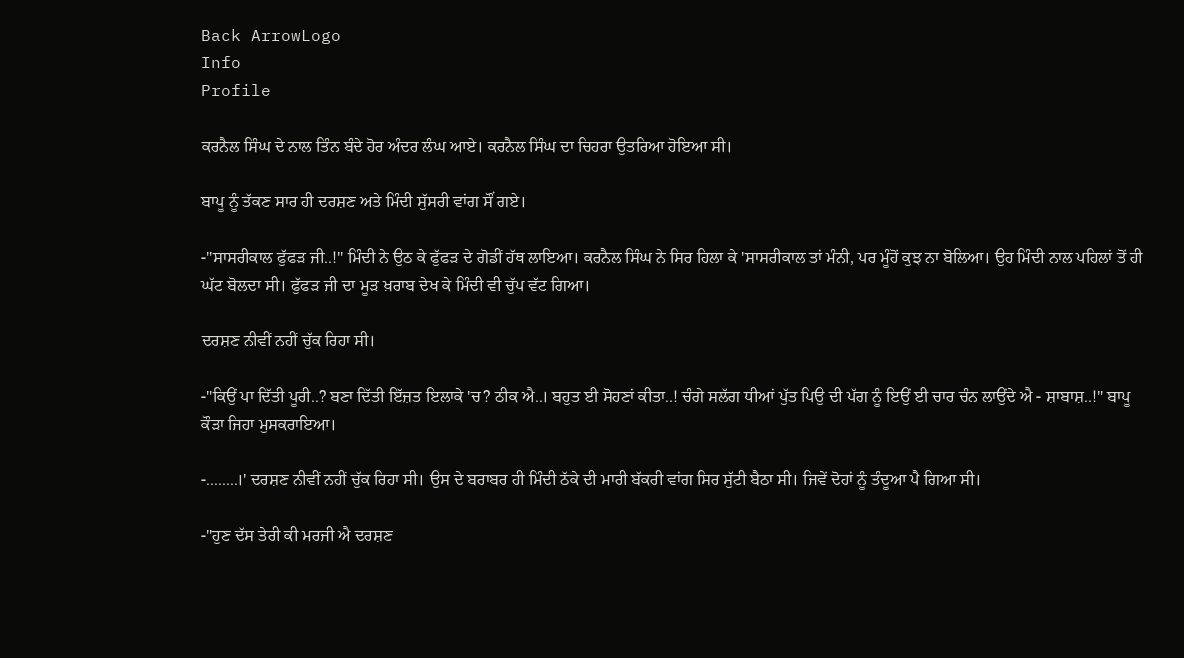Back ArrowLogo
Info
Profile

ਕਰਨੈਲ ਸਿੰਘ ਦੇ ਨਾਲ ਤਿੰਨ ਬੰਦੇ ਹੋਰ ਅੰਦਰ ਲੰਘ ਆਏ। ਕਰਨੈਲ ਸਿੰਘ ਦਾ ਚਿਹਰਾ ਉਤਰਿਆ ਹੋਇਆ ਸੀ।

ਬਾਪੂ ਨੂੰ ਤੱਕਣ ਸਾਰ ਹੀ ਦਰਸ਼ਣ ਅਤੇ ਮਿੰਦੀ ਸੁੱਸਰੀ ਵਾਂਗ ਸੌਂ ਗਏ।

-"ਸਾਸਰੀਕਾਲ ਫੁੱਫੜ ਜੀ..!" ਮਿੰਦੀ ਨੇ ਉਠ ਕੇ ਫੁੱਫੜ ਦੇ ਗੋਡੀਂ ਹੱਥ ਲਾਇਆ। ਕਰਨੈਲ ਸਿੰਘ ਨੇ ਸਿਰ ਹਿਲਾ ਕੇ 'ਸਾਸਰੀਕਾਲ ਤਾਂ ਮੰਨੀ, ਪਰ ਮੂੰਹੋਂ ਕੁਝ ਨਾ ਬੋਲਿਆ। ਉਹ ਮਿੰਦੀ ਨਾਲ ਪਹਿਲਾਂ ਤੋਂ ਹੀ ਘੱਟ ਬੋਲਦਾ ਸੀ। ਫੁੱਫੜ ਜੀ ਦਾ ਮੂੜ ਖ਼ਰਾਬ ਦੇਖ ਕੇ ਮਿੰਦੀ ਵੀ ਚੁੱਪ ਵੱਟ ਗਿਆ।

ਦਰਸ਼ਣ ਨੀਵੀਂ ਨਹੀਂ ਚੁੱਕ ਰਿਹਾ ਸੀ।

-"ਕਿਉਂ ਪਾ ਦਿੱਤੀ ਪੂਰੀ..? ਬਣਾ ਦਿੱਤੀ ਇੱਜ਼ਤ ਇਲਾਕੇ 'ਚ? ਠੀਕ ਐ..। ਬਹੁਤ ਈ ਸੋਹਣਾਂ ਕੀਤਾ..! ਚੰਗੇ ਸਲੱਗ ਧੀਆਂ ਪੁੱਤ ਪਿਉ ਦੀ ਪੱਗ ਨੂੰ ਇਉਂ ਈ ਚਾਰ ਚੰਨ ਲਾਉਂਦੇ ਐ - ਸ਼ਾਬਾਸ਼..!" ਬਾਪੂ ਕੌੜਾ ਜਿਹਾ ਮੁਸਕਰਾਇਆ।

-........।' ਦਰਸ਼ਣ ਨੀਵੀਂ ਨਹੀਂ ਚੁੱਕ ਰਿਹਾ ਸੀ। ਉਸ ਦੇ ਬਰਾਬਰ ਹੀ ਮਿੰਦੀ ਠੱਕੇ ਦੀ ਮਾਰੀ ਬੱਕਰੀ ਵਾਂਗ ਸਿਰ ਸੁੱਟੀ ਬੈਠਾ ਸੀ। ਜਿਵੇਂ ਦੋਹਾਂ ਨੂੰ ਤੰਦੂਆ ਪੈ ਗਿਆ ਸੀ।

-"ਹੁਣ ਦੱਸ ਤੇਰੀ ਕੀ ਮਰਜੀ ਐ ਦਰਸ਼ਣ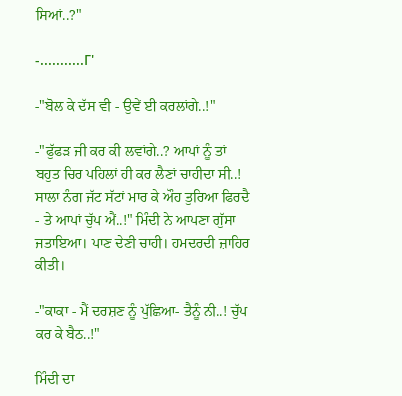ਸਿਆਂ..?"

-...........Γ'

-"ਬੋਲ ਕੇ ਦੱਸ ਵੀ - ਉਵੇਂ ਈ ਕਰਲਾਂਗੇ..!"

-"ਫੁੱਫੜ ਜੀ ਕਰ ਕੀ ਲਵਾਂਗੇ..? ਆਪਾਂ ਨੂੰ ਤਾਂ ਬਹੁਤ ਚਿਰ ਪਹਿਲਾਂ ਹੀ ਕਰ ਲੈਣਾਂ ਚਾਹੀਦਾ ਸੀ..! ਸਾਲਾ ਨੰਗ ਜੱਟ ਸੱਟਾਂ ਮਾਰ ਕੇ ਔਹ ਤੁਰਿਆ ਫਿਰਦੈ - ਤੇ ਆਪਾਂ ਚੁੱਪ ਐਂ..!" ਮਿੰਦੀ ਨੇ ਆਪਣਾ ਗੁੱਸਾ ਜਤਾਇਆ। ਪਾਣ ਦੇਣੀ ਚਾਹੀ। ਹਮਦਰਦੀ ਜ਼ਾਹਿਰ ਕੀਤੀ।

-"ਕਾਕਾ - ਮੈਂ ਦਰਸ਼ਣ ਨੂੰ ਪੁੱਛਿਆ- ਤੈਨੂੰ ਨੀ..! ਚੁੱਪ ਕਰ ਕੇ ਬੈਠ..!"

ਮਿੰਦੀ ਦਾ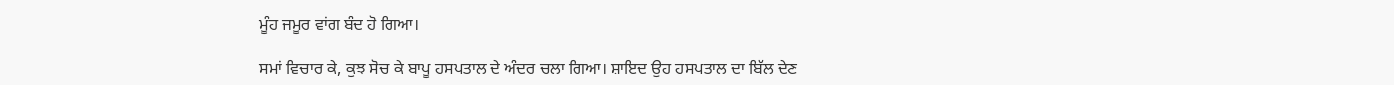ਮੂੰਹ ਜਮੂਰ ਵਾਂਗ ਬੰਦ ਹੋ ਗਿਆ।

ਸਮਾਂ ਵਿਚਾਰ ਕੇ, ਕੁਝ ਸੋਚ ਕੇ ਬਾਪੂ ਹਸਪਤਾਲ ਦੇ ਅੰਦਰ ਚਲਾ ਗਿਆ। ਸ਼ਾਇਦ ਉਹ ਹਸਪਤਾਲ ਦਾ ਬਿੱਲ ਦੇਣ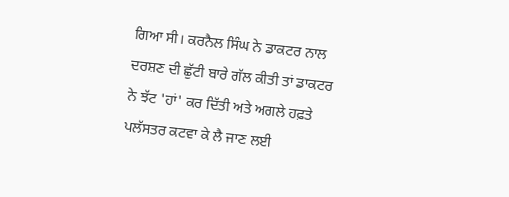ਗਿਆ ਸੀ। ਕਰਨੈਲ ਸਿੰਘ ਨੇ ਡਾਕਟਰ ਨਾਲ ਦਰਸ਼ਣ ਦੀ ਛੁੱਟੀ ਬਾਰੇ ਗੱਲ ਕੀਤੀ ਤਾਂ ਡਾਕਟਰ ਨੇ ਝੱਟ 'ਹਾਂ' ਕਰ ਦਿੱਤੀ ਅਤੇ ਅਗਲੇ ਹਫ਼ਤੇ ਪਲੱਸਤਰ ਕਟਵਾ ਕੇ ਲੈ ਜਾਣ ਲਈ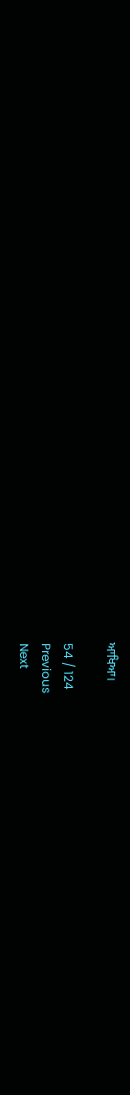ਆਖਿਆ।

54 / 124
Previous
Next